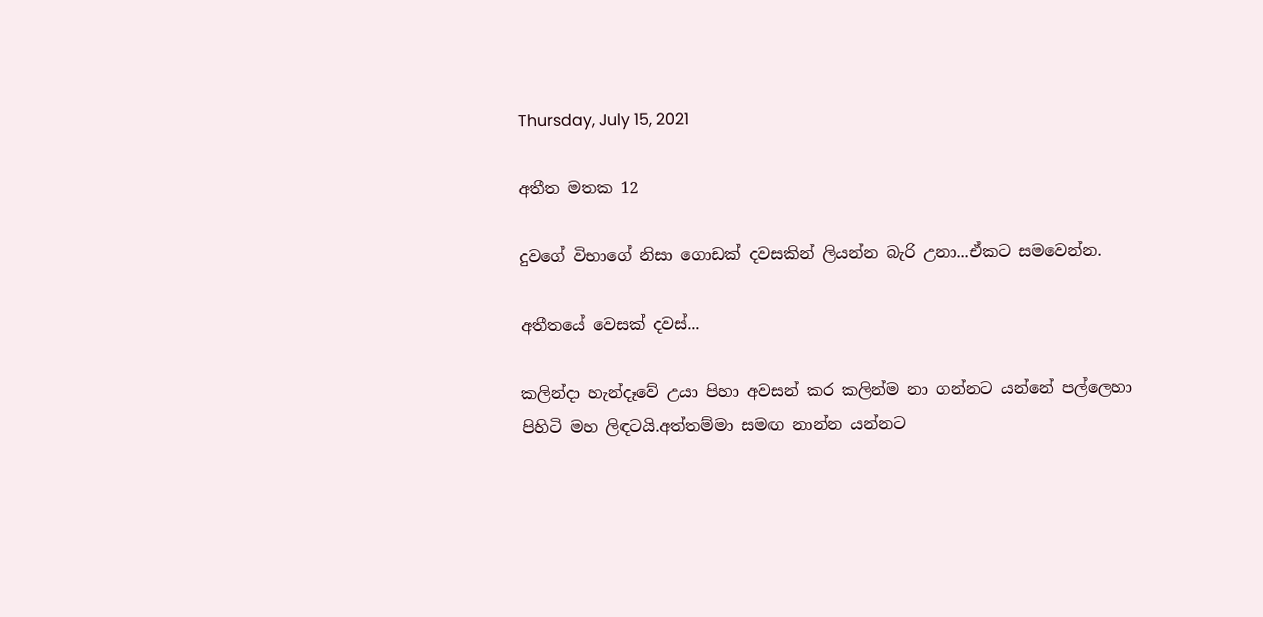Thursday, July 15, 2021

අතීත මතක 12

දුවගේ විභාගේ නිසා ගොඩක් දවසකින් ලියන්න බැරි උනා...ඒකට සමවෙන්න.

අතීතයේ වෙසක් දවස්...

කලින්දා හැන්දෑවේ උයා පිහා අවසන් කර කලින්ම නා ගන්නට යන්නේ පල්ලෙහා පිහිටි මහ ලිඳටයි.අත්තම්මා සමඟ නාන්න යන්නට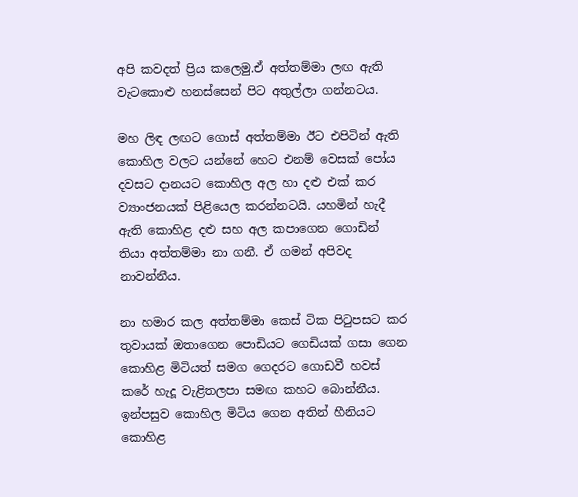අපි කවදත් ප්‍රිය කලෙමු.ඒ අත්තම්මා ලඟ ඇති වැටකොළු හනස්සෙන් පිට අතුල්ලා ගන්නටය.

මහ ලිඳ ලඟට ගොස් අත්තම්මා ඊට එපිටින් ඇති කොහිල වලට යන්නේ හෙට එනම් වෙසක් පෝය දවසට දානයට කොහිල අල හා දළු එක් කර ව්‍යාංජනයක් පිළියෙල කරන්නටයි. යහමින් හැදී ඇති කොහිළ දළු සහ අල කපාගෙන ගොඩින් තියා අත්තම්මා නා ගනී. ඒ ගමන් අපිවද නාවන්නීය.

නා හමාර කල අත්තම්මා කෙස් ටික පිටුපසට කර තුවායක් ඔතාගෙන පොඩියට ගෙඩියක් ගසා ගෙන කොහිළ මිටියත් සමග ගෙදරට ගොඩවී හවස් කරේ හැදූ වැළිතලපා සමඟ කහට බොන්නීය. ඉන්පසුව කොහිල මිටිය ගෙන අතින් හීනියට කොහිළ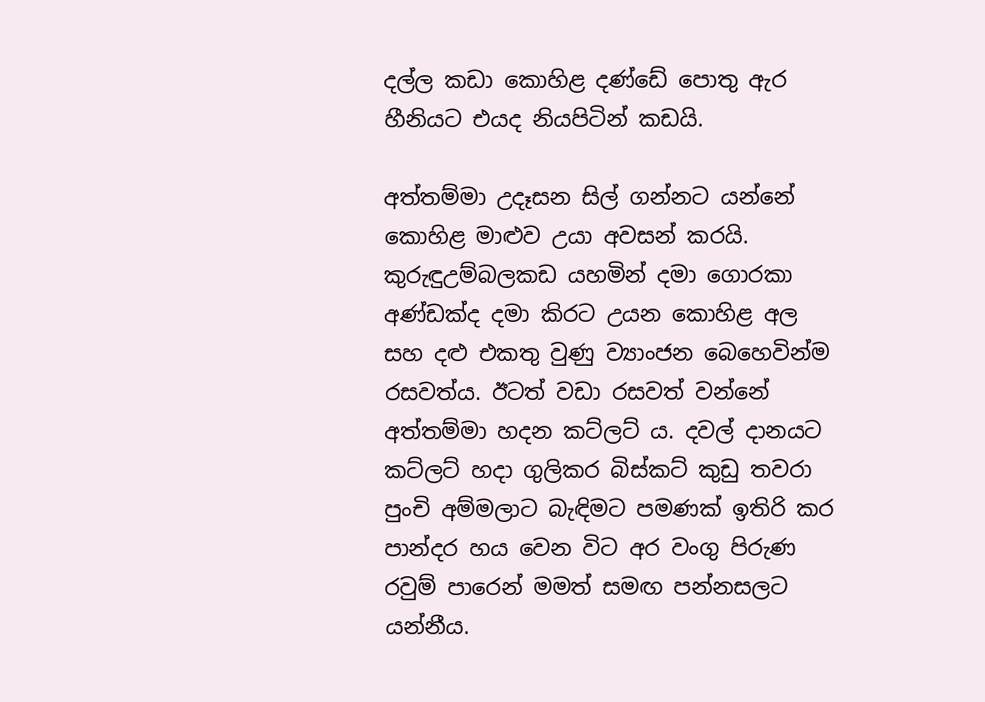දල්ල කඩා කොහිළ දණ්ඩේ පොතු ඇර හීනියට එයද නියපිටින් කඩයි.

අත්තම්මා උදෑසන සිල් ගන්නට යන්නේ කොහිළ මාළුව උයා අවසන් කරයි. කුරුඳුඋම්බලකඩ යහමින් දමා ගොරකා අණ්ඩක්ද දමා කිරට උයන කොහිළ අල සහ දළු එකතු වුණු ව්‍යාංජන බෙහෙවින්ම රසවත්ය. ඊටත් වඩා රසවත් වන්නේ අත්තම්මා හදන කට්ලට් ය. දවල් දානයට කට්ලට් හදා ගුලිකර බිස්කට් කුඩු තවරා පුංචි අම්මලාට බැඳිමට පමණක් ඉතිරි කර පාන්දර හය වෙන විට අර වංගු පිරුණ රවුම් පාරෙන් මමත් සමඟ පන්නසලට යන්නීය.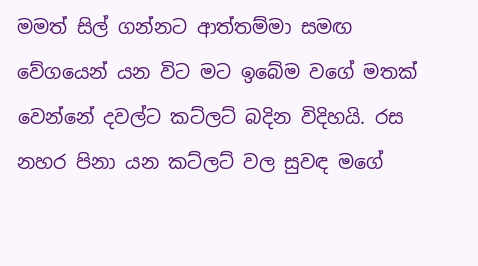මමත් සිල් ගන්නට ආත්තම්මා සමඟ වේගයෙන් යන විට මට ඉබේම වගේ මතක් වෙන්නේ දවල්ට කට්ලට් බදින විදිහයි. රස නහර පිනා යන කට්ලට් වල සුවඳ මගේ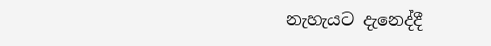නැහැයට දැනෙද්දී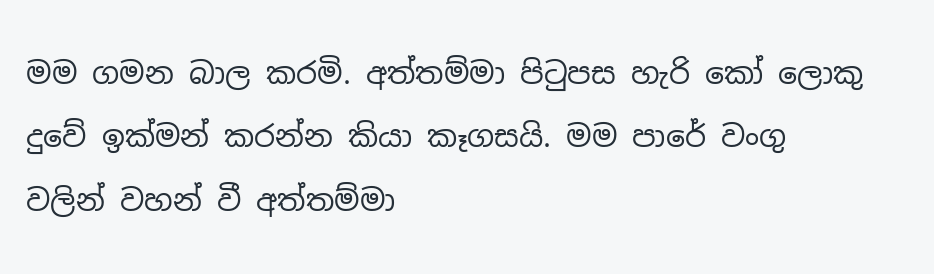මම ගමන බාල කරමි. අත්තම්මා පිටුපස හැරි කෝ ලොකු දුවේ ඉක්මන් කරන්න කියා කෑගසයි. මම පාරේ වංගු වලින් වහන් වී අත්තම්මා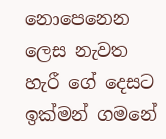නොපෙනෙන ලෙස නැවත හැරී ගේ දෙසට ඉක්මන් ගමනේ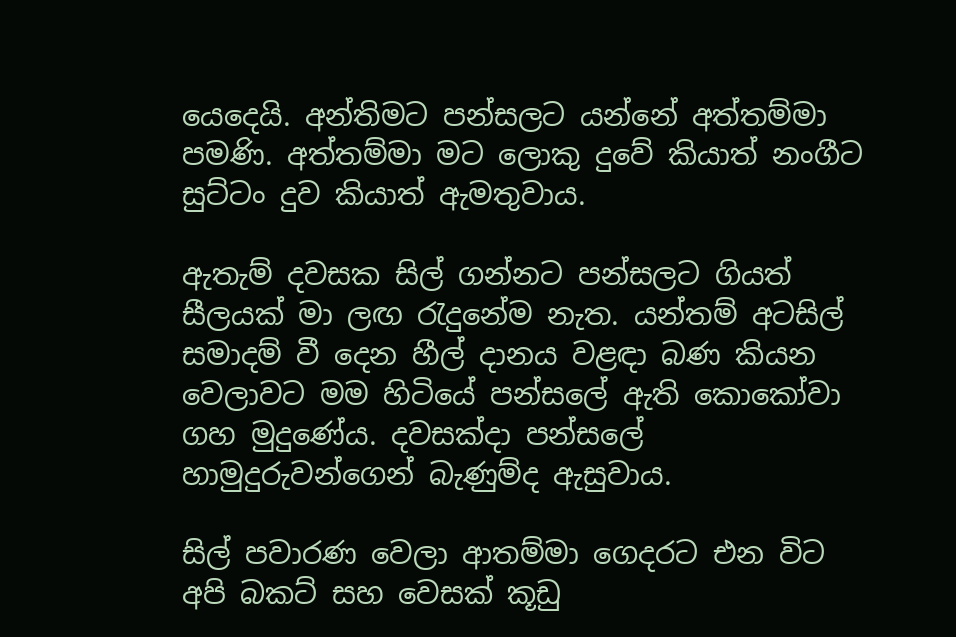යෙදෙයි. අන්තිමට පන්සලට යන්නේ අත්තම්මා පමණි. අත්තම්මා මට ලොකු දුවේ කියාත් නංගීට සුට්ටං දුව කියාත් ඇමතුවාය.

ඇතැම් දවසක සිල් ගන්නට පන්සලට ගියත් සීලයක් මා ලඟ රැදුනේම නැත. යන්තම් අටසිල් සමාදම් වී දෙන හීල් දානය වළඳා බණ කියන වෙලාවට මම හිටියේ පන්සලේ ඇති කොකෝවා ගහ මුදුණේය. දවසක්දා පන්සලේ හාමුදුරුවන්ගෙන් බැණුම්ද ඇසුවාය.

සිල් පවාරණ වෙලා ආතම්මා ගෙදරට එන විට අපි බකට් සහ වෙසක් කූඩු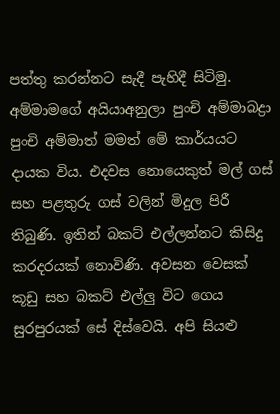පත්තු කරන්නට සැදී පැහිදී සිටිමු. අම්මාමගේ අයියාඅනුලා පුංචි අම්මාබද්‍රා පුංචි අම්මාත් මමත් මේ කාර්යයට දායක විය. එදවස නොයෙකුත් මල් ගස් සහ පළතුරු ගස් වලින් මිදුල පිරී තිබුණි. ඉතින් බකට් එල්ලන්නට කිසිදු කරදරයක් නොවිණි. අවසන වෙසක් කූඩු සහ බකට් එල්ලු විට ගෙය සුරපුරයක් සේ දිස්වෙයි. අපි සියළු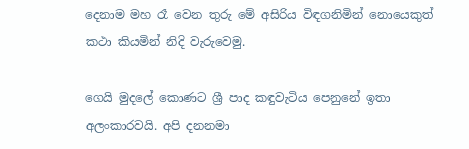දෙනාම මහ රෑ වෙන තුරු මේ අසිරිය විඳගනිමින් නොයෙකුත් කථා කියමින් නිදි වැරුවෙමු.

ගෙයි මුදලේ කොණට ශ්‍රී පාද කඳුවැටිය පෙනුනේ ඉතා අලංකාරවයි. අපි දනනමා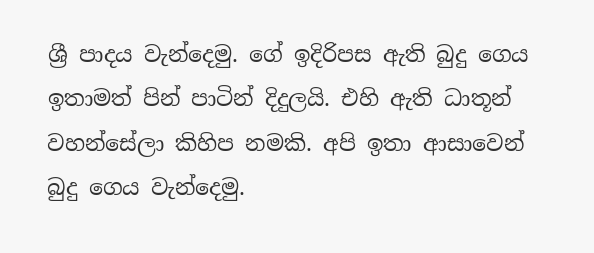ශ්‍රී පාදය වැන්දෙමු. ගේ ඉදිරිපස ඇති බුදු ගෙය ඉතාමත් පින් පාටින් දිදුලයි. එහි ඇති ධාතූන් වහන්සේලා කිහිප නමකි. අපි ඉතා ආසාවෙන් බුදු ගෙය වැන්දෙමු.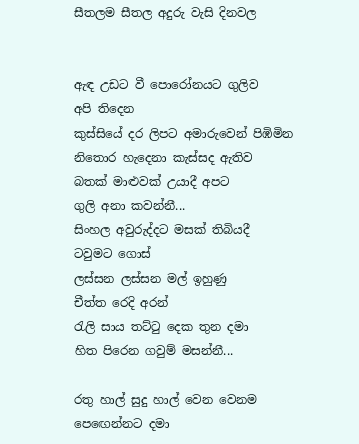සීතලම සීතල අදුරු වැසි දිනවල


ඇඳ උඩට වී පොරෝනයට ගුලිව
අපි තිදෙන
කුස්සියේ දර ලිපට අමාරුවෙන් පිඹිමින
නිතොර හැදෙනා කැස්සද ඇතිව
බතක් මාළුවක් උයාදී අපට
ගුලි අනා කවන්නී...
සිංහල අවුරුද්දට මසක් තිබියදී
ටවුමට ගොස්
ලස්සන ලස්සන මල් ඉහුණු
චීත්ත රෙදි අරන්
රැලි සාය තට්ටු දෙක තුන දමා
හිත පිරෙන ගවුම් මසන්නී...

රතු හාල් සුදු හාල් වෙන වෙනම
පෙ‍‍ඟෙන්නට දමා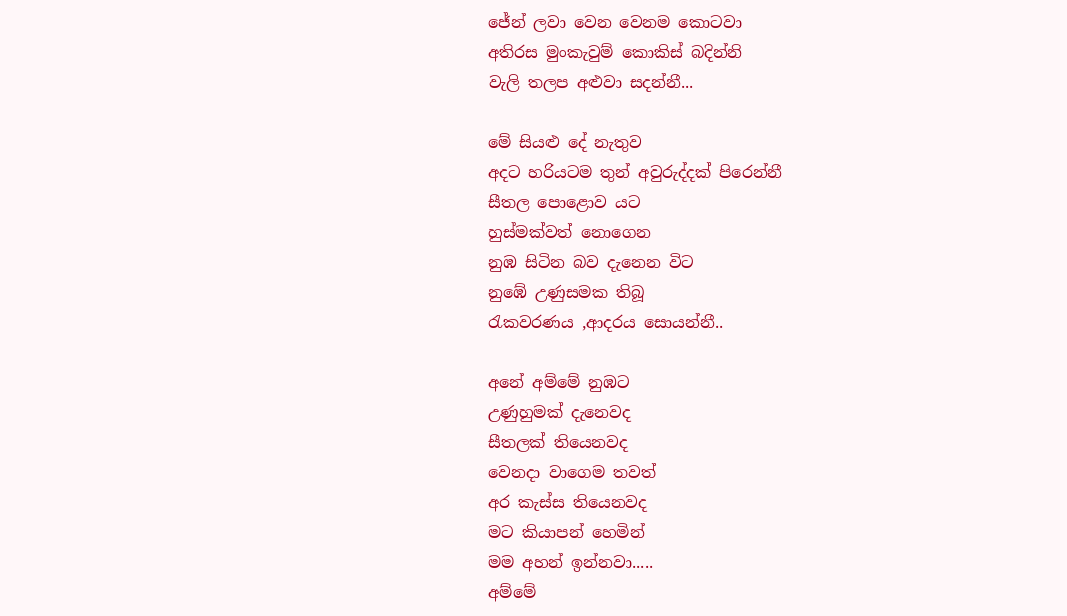ජේන් ලවා වෙන වෙනම කොටවා
අතිරස මුංකැවුම් කොකිස් බදින්නි
වැලි තලප අළුවා සදන්නී...

මේ සියළු දේ නැතුව
අදට හරියටම තුන් අවුරුද්දක් පිරෙන්නී
සීතල පොළොව යට
හුස්මක්වත් නොගෙන
නුඹ සිටින බව දැනෙන විට
නුඹේ උණුසමක තිබූ
රැකවරණය ,ආදරය සොයන්නී..

අනේ අම්මේ නුඹට
උණුහුමක් දැනෙවද
සීතලක් තියෙනවද
වෙනදා වා‍‍ගෙම තවත්
අර කැස්ස තියෙනවද
මට කියාපන් හෙමින්
මම අහන් ඉන්නවා.....
අම්මේ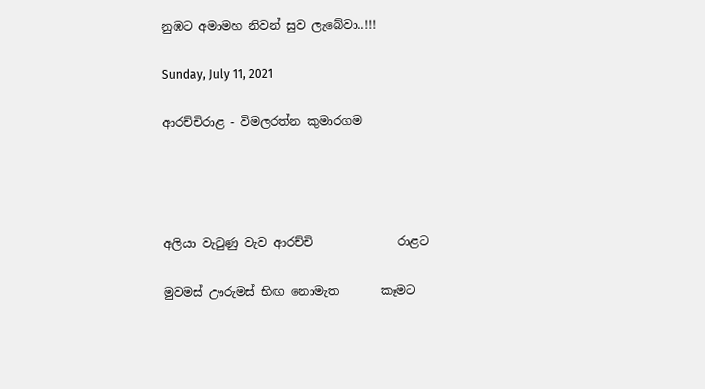නුඹට අමාමහ නිවන් සුව ලැබේවා..!!!

Sunday, July 11, 2021

ආරච්චිරාළ - විමලරත්න කුමාරගම




අලියා වැටුණු වැව ආරච්චි              රාළට

මුවමස් ඌරුමස් භිඟ නොමැත       කෑමට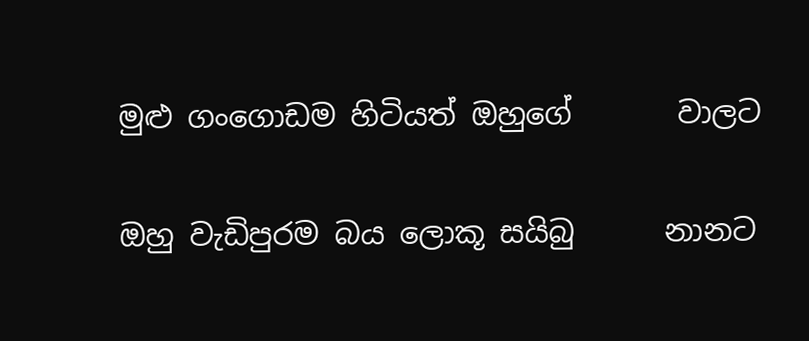මුළු ගංගොඩම හිටියත් ඔහුගේ       වාලට

ඔහු වැඩිපුරම බය ලොකූ සයිබු      නානට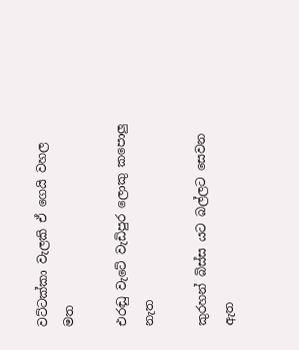වට්ටක්කා වැලකි ඒ ගෙයි වහල          මත

එරඬු වැටේ වැඩිපුර ලොකු කපොලු   නැත

කුරහන් බිස්ස යට බල්ලට සෙවන      ඇත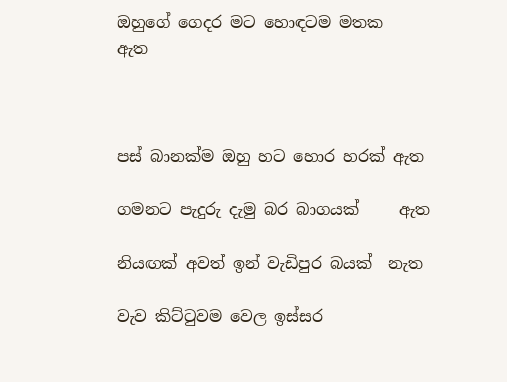ඔහුගේ ගෙදර මට හොඳටම මතක      ඇත



පස් බානක්ම ඔහු හට හොර හරක් ඇත

ගමනට පැදුරු දැමු බර බාගයක්     ඇත

නියඟක් අවත් ඉන් වැඩිපුර බයක්  නැත

වැව කිට්ටුවම වෙල ඉස්සර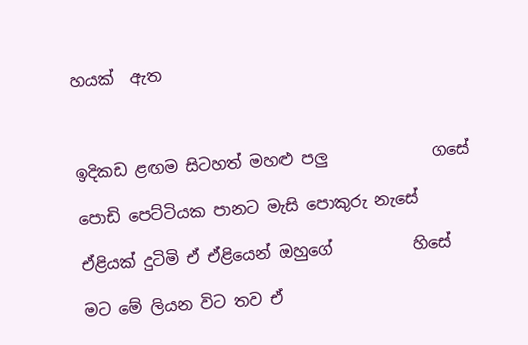හයක්  ඇත



ඉදිකඩ ළඟම සිටහත් මහළු පලු             ගසේ

පොඩි පෙට්ටියක පානට මැසි පොකුරු නැසේ

ඒළියක් දුටිමි ඒ ඒළියෙන් ඔහුගේ          හිසේ

මට මේ ලියන විට තව ඒ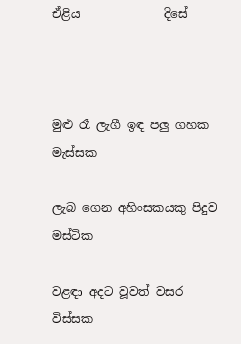ඒළිය              දිසේ



මුළු රෑ ලැගී ඉඳ පලු ගහක            මැස්සක

ලැබ ‌ගෙන අහිංසකයකු පිදුව         මස්ටික

වළඳා අදට වූවත් වසර                  විස්සක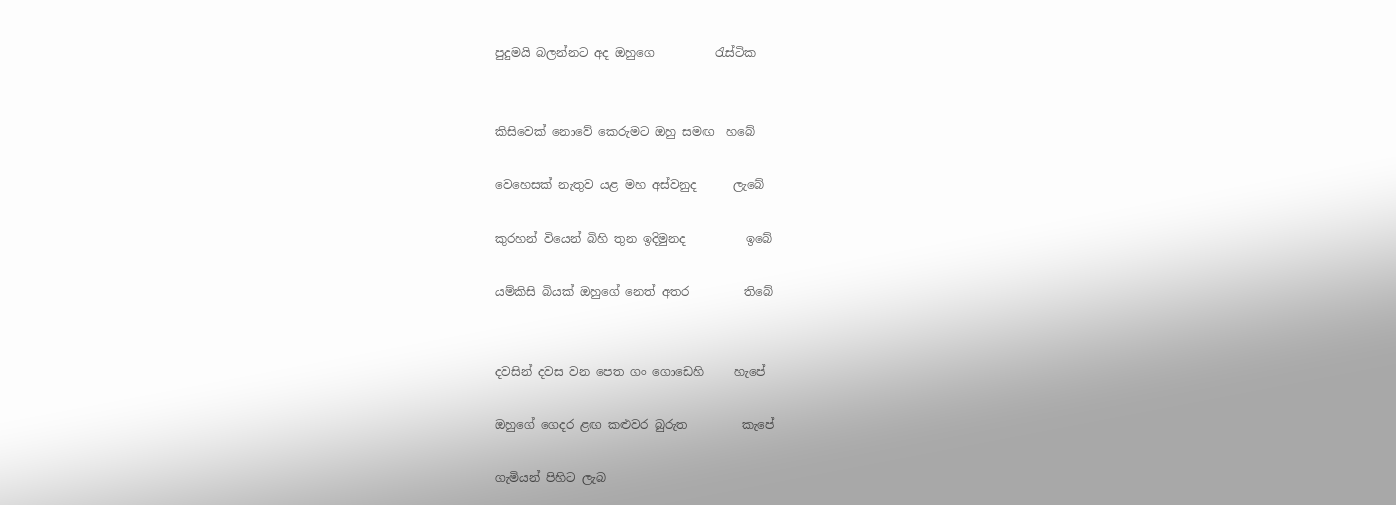පුදුමයි බලන්නට අද ඔහුගෙ          රැස්ටික


කිසිවෙක් නොවේ කෙරුමට ඔහු සමඟ  හබේ

වෙහෙසක් නැතුව යළ මහ අස්වනුද      ලැබේ

කුරහන් වියෙන් බිහි තුන ඉදිමුනද          ඉබේ

යම්කිසි බියක් ඔහුගේ නෙත් අතර         තිබේ


දවසින් දවස වන පෙත ගං ගොඩෙහි     හැපේ

ඔහුගේ ‌ගෙදර ළඟ කළුවර බුරුත         කැපේ

ගැමියන් පිහිට ලැබ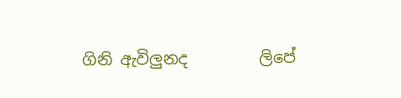ගිනි ඇවිලුනද         ලිපේ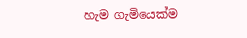හැම ගැමියෙක්ම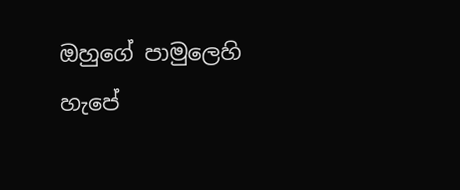ඔහුගේ පාමුලෙහි       හැපේ